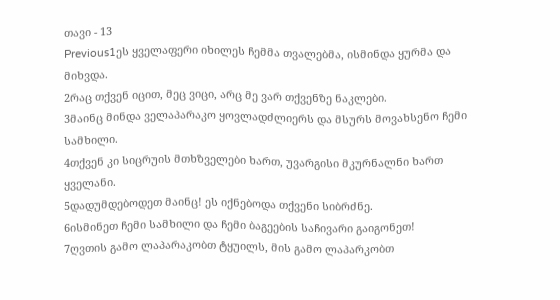თავი - 13
Previous1ეს ყველაფერი იხილეს ჩემმა თვალებმა, ისმინდა ყურმა და მიხვდა.
2რაც თქვენ იცით, მეც ვიცი, არც მე ვარ თქვენზე ნაკლები.
3მაინც მინდა ველაპარაკო ყოვლადძლიერს და მსურს მოვახსენო ჩემი სამხილი.
4თქვენ კი სიცრუის მთხზველები ხართ, უვარგისი მკურნალნი ხართ ყველანი.
5დადუმდებოდეთ მაინც! ეს იქნებოდა თქვენი სიბრძნე.
6ისმინეთ ჩემი სამხილი და ჩემი ბაგეების საჩივარი გაიგონეთ!
7ღვთის გამო ლაპარაკობთ ტყუილს, მის გამო ლაპარკობთ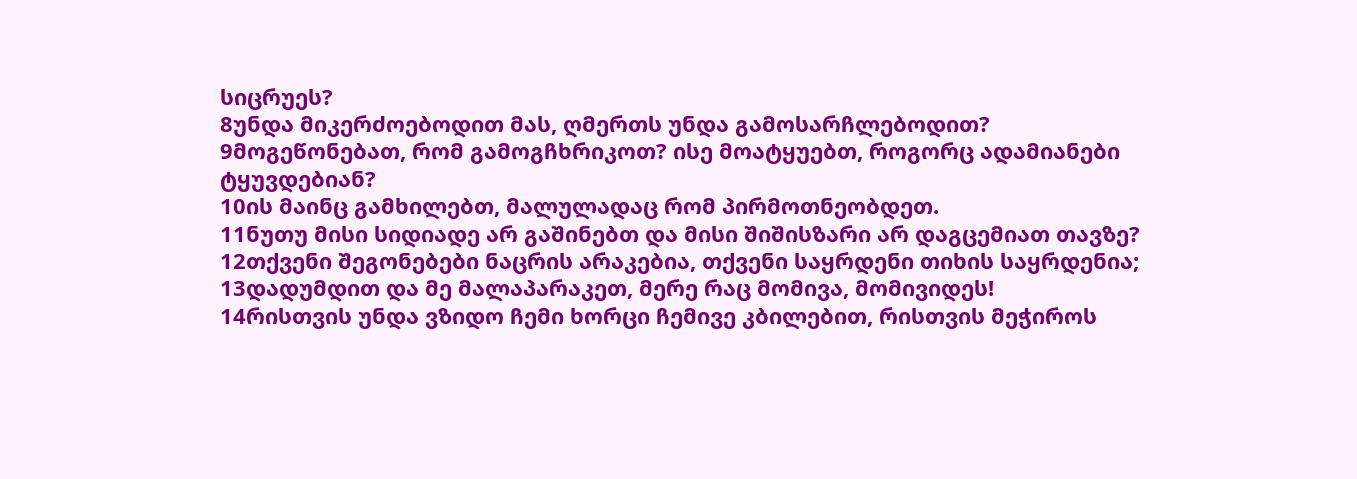სიცრუეს?
8უნდა მიკერძოებოდით მას, ღმერთს უნდა გამოსარჩლებოდით?
9მოგეწონებათ, რომ გამოგჩხრიკოთ? ისე მოატყუებთ, როგორც ადამიანები ტყუვდებიან?
10ის მაინც გამხილებთ, მალულადაც რომ პირმოთნეობდეთ.
11ნუთუ მისი სიდიადე არ გაშინებთ და მისი შიშისზარი არ დაგცემიათ თავზე?
12თქვენი შეგონებები ნაცრის არაკებია, თქვენი საყრდენი თიხის საყრდენია;
13დადუმდით და მე მალაპარაკეთ, მერე რაც მომივა, მომივიდეს!
14რისთვის უნდა ვზიდო ჩემი ხორცი ჩემივე კბილებით, რისთვის მეჭიროს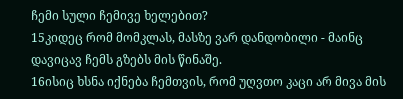ჩემი სული ჩემივე ხელებით?
15კიდეც რომ მომკლას, მასზე ვარ დანდობილი - მაინც დავიცავ ჩემს გზებს მის წინაშე.
16ისიც ხსნა იქნება ჩემთვის, რომ უღვთო კაცი არ მივა მის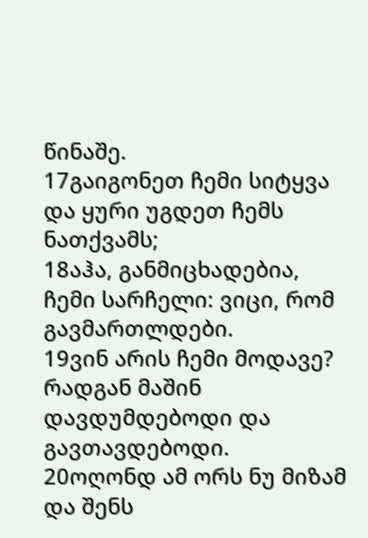წინაშე.
17გაიგონეთ ჩემი სიტყვა და ყური უგდეთ ჩემს ნათქვამს;
18აჰა, განმიცხადებია, ჩემი სარჩელი: ვიცი, რომ გავმართლდები.
19ვინ არის ჩემი მოდავე? რადგან მაშინ დავდუმდებოდი და გავთავდებოდი.
20ოღონდ ამ ორს ნუ მიზამ და შენს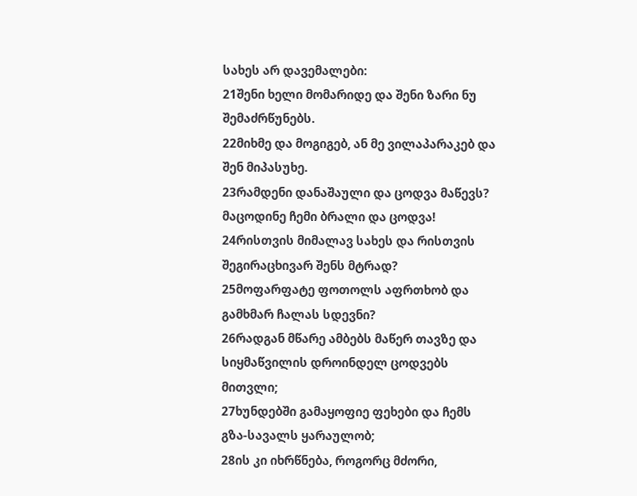სახეს არ დავემალები:
21შენი ხელი მომარიდე და შენი ზარი ნუ შემაძრწუნებს.
22მიხმე და მოგიგებ, ან მე ვილაპარაკებ და შენ მიპასუხე.
23რამდენი დანაშაული და ცოდვა მაწევს? მაცოდინე ჩემი ბრალი და ცოდვა!
24რისთვის მიმალავ სახეს და რისთვის შეგირაცხივარ შენს მტრად?
25მოფარფატე ფოთოლს აფრთხობ და გამხმარ ჩალას სდევნი?
26რადგან მწარე ამბებს მაწერ თავზე და სიყმაწვილის დროინდელ ცოდვებს მითვლი;
27ხუნდებში გამაყოფიე ფეხები და ჩემს გზა-სავალს ყარაულობ;
28ის კი იხრწნება, როგორც მძორი,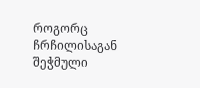როგორც ჩრჩილისაგან შეჭმული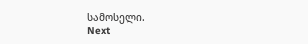სამოსელი.
Next